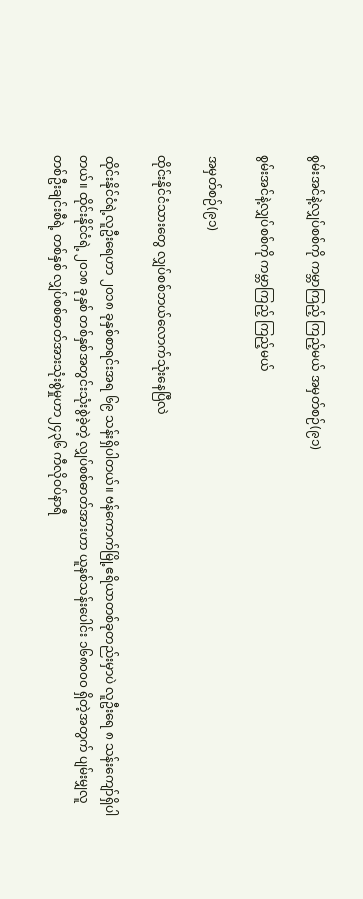စွမ်းအင်နဲ့လျှပ်စစ်ကို ကမ္ဘာကြည့် ကြည့်မယ် အမှတ်စဉ်(၉၁)

စွမ်းအင်နဲ့လျှပ်စစ်ကို ကမ္ဘာကြည့် ကြည့်မယ်

အမှတ်စဉ်(၉၁)

ထိုင်းနိုင်ငံသားတွေ လျှပ်စစ်ဘယ်လောက်သုံးနေပြီလဲ

ထိုင်းနိုင်ငံရဲ့လူဦးရေဟာ ၂၀၁၈ ခုနှစ်စာရင်းအရ ၆၉ သန်းရှိပါတယ်။ ဗန်ကောက်မြို့ဧရိယာတစ်ခုတည်းမှာပဲ လူဦးရေ ၈ သန်းကျော်ရှိပါတယ်။ ထိုင်းနိုင်ငံရဲ့ ၂၀၁၈ ခုနှစ် တစ်နှစ်အတွင်းသုံးစွဲခဲ့တဲ့ လျှပ်စစ်ဓာတ်အားဟာ ယူနစ်သန်းပေါင်း ၁၆၈၀၀၀ ရှိတဲ့အတွက် ပျမ်းမျှလူတစ်ဦးချင်းစီရဲ့ တစ်နှစ် လျှပ်စစ်ဓာတ်အားသုံးစွဲမှုဟာ၂၄၃၆ ကီလိုဝပ်နာရီ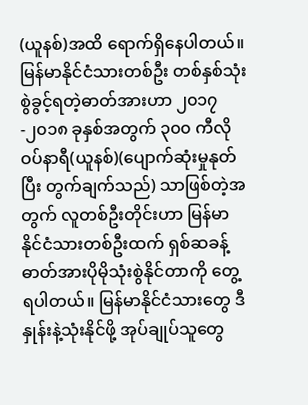(ယူနစ်)အထိ ရောက်ရှိနေပါတယ်။ မြန်မာနိုင်ငံသားတစ်ဦး တစ်နှစ်သုံးစွဲခွင့်ရတဲ့ဓာတ်အားဟာ ၂၀၁၇-၂၀၁၈ ခုနှစ်အတွက် ၃၀၀ ကီလိုဝပ်နာရီ(ယူနစ်)(ပျောက်ဆုံးမှုနုတ်ပြီး တွက်ချက်သည်) သာဖြစ်တဲ့အတွက် လူတစ်ဦးတိုင်းဟာ မြန်မာနိုင်ငံသားတစ်ဦးထက် ရှစ်ဆခန့် ဓာတ်အားပိုမိုသုံးစွဲနိုင်တာကို တွေ့ရပါတယ်။ မြန်မာနိုင်ငံသားတွေ ဒီနှုန်းနဲ့သုံးနိုင်ဖို့ အုပ်ချုပ်သူတွေ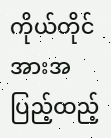ကိုယ်တိုင် အားအပြည့်ထည့်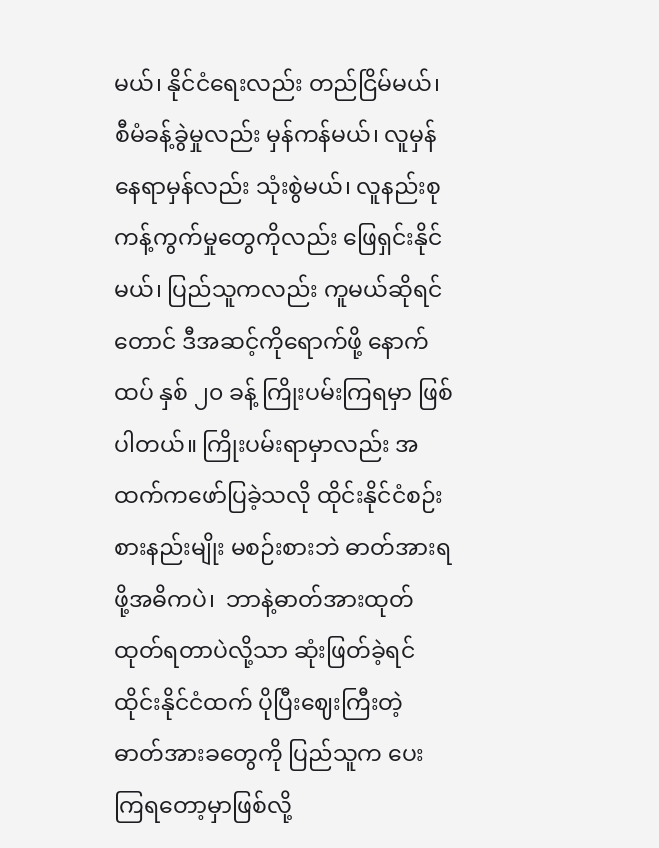မယ်၊ နိုင်ငံရေးလည်း တည်ငြိမ်မယ်၊ စီမံခန့်ခွဲမှုလည်း မှန်ကန်မယ်၊ လူမှန်နေရာမှန်လည်း သုံးစွဲမယ်၊ လူနည်းစုကန့်ကွက်မှုတွေကိုလည်း ဖြေရှင်းနိုင်မယ်၊ ပြည်သူကလည်း ကူမယ်ဆိုရင်တောင် ဒီအဆင့်ကိုရောက်ဖို့ နောက်ထပ် နှစ် ၂၀ ခန့် ကြိုးပမ်းကြရမှာ ဖြစ်ပါတယ်။ ကြိုးပမ်းရာမှာလည်း အထက်ကဖော်ပြခဲ့သလို ထိုင်းနိုင်ငံစဉ်းစားနည်းမျိုး မစဉ်းစားဘဲ ဓာတ်အားရဖို့အဓိကပဲ၊  ဘာနဲ့ဓာတ်အားထုတ်ထုတ်ရတာပဲလို့သာ ဆုံးဖြတ်ခဲ့ရင် ထိုင်းနိုင်ငံထက် ပိုပြီးဈေးကြီးတဲ့ ဓာတ်အားခတွေကို ပြည်သူက ပေးကြရတော့မှာဖြစ်လို့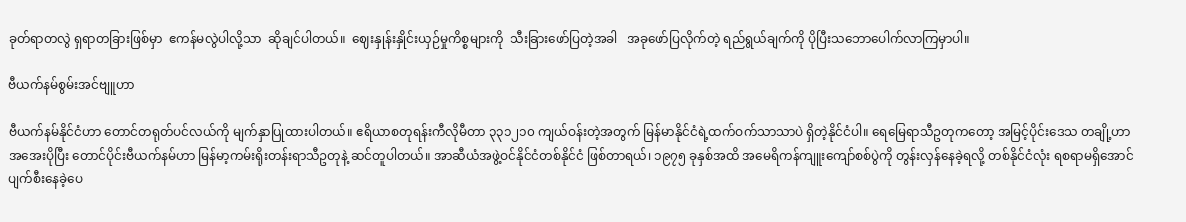ခုတ်ရာတလွဲ ရှရာတခြားဖြစ်မှာ  ဧကန်မလွဲပါလို့သာ  ဆိုချင်ပါတယ်။  ဈေးနှုန်းနှိုင်းယှဉ်မှုကိစ္စများကို  သီးခြားဖော်ပြတဲ့အခါ   အခုဖော်ပြလိုက်တဲ့ ရည်ရွယ်ချက်ကို ပိုပြီးသဘောပေါက်လာကြမှာပါ။

ဗီယက်နမ်စွမ်းအင်ဗျူဟာ

ဗီယက်နမ်နိုင်ငံဟာ တောင်တရုတ်ပင်လယ်ကို မျက်နှာပြုထားပါတယ်။ ဧရိယာစတုရန်းကီလိုမီတာ ၃၃၁၂၁၀ ကျယ်ဝန်းတဲ့အတွက် မြန်မာနိုင်ငံရဲ့ထက်ဝက်သာသာပဲ ရှိတဲ့နိုင်ငံပါ။ ရေမြေရာသီဥတုကတော့ အမြင့်ပိုင်းဒေသ တချို့ဟာ အအေးပိုပြီး တောင်ပိုင်းဗီယက်နမ်ဟာ မြန်မာ့ကမ်းရိုးတန်းရာသီဥတုနဲ့ ဆင်တူပါတယ်။ အာဆီယံအဖွဲ့ဝင်နိုင်ငံတစ်နိုင်ငံ ဖြစ်တာရယ်၊ ၁၉၇၅ ခုနှစ်အထိ အမေရိကန်ကျူးကျော်စစ်ပွဲကို တွန်းလှန်နေခဲ့ရလို့ တစ်နိုင်ငံလုံး ရစရာမရှိအောင် ပျက်စီးနေခဲ့ပေ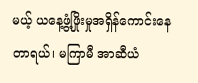မယ့် ယနေ့ဖွံ့ဖြိုးမှုအရှိန်ကောင်းနေတာရယ်၊ မကြာမီ အာဆီယံ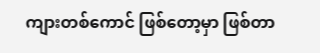ကျားတစ်ကောင် ဖြစ်တော့မှာ ဖြစ်တာ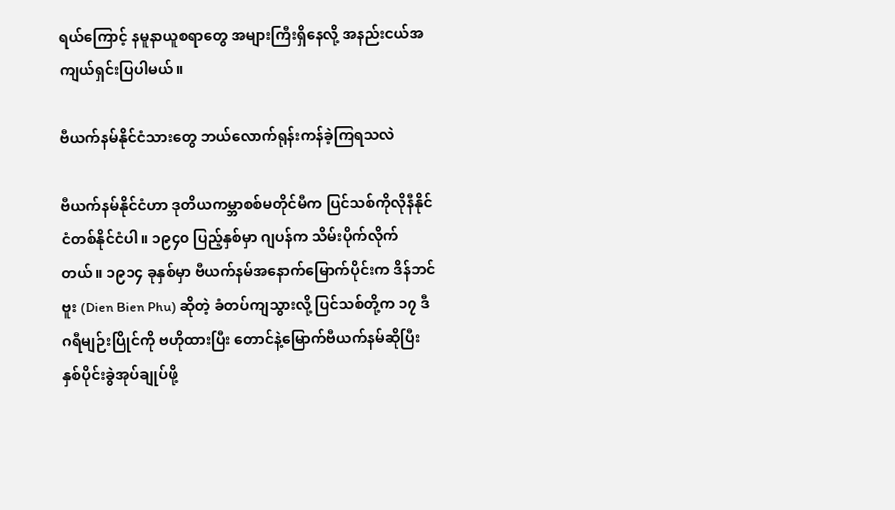ရယ်ကြောင့် နမူနာယူစရာတွေ အများကြီးရှိနေလို့ အနည်းငယ်အကျယ်ရှင်းပြပါမယ်။

ဗီယက်နမ်နိုင်ငံသားတွေ ဘယ်လောက်ရုန်းကန်ခဲ့ကြရသလဲ

ဗီယက်နမ်နိုင်ငံဟာ ဒုတိယကမ္ဘာစစ်မတိုင်မီက ပြင်သစ်ကိုလိုနီနိုင်ငံတစ်နိုင်ငံပါ။ ၁၉၄၀ ပြည့်နှစ်မှာ ဂျပန်က သိမ်းပိုက်လိုက်တယ်။ ၁၉၁၄ ခုနှစ်မှာ ဗီယက်နမ်အနောက်မြောက်ပိုင်းက ဒိန်ဘင်ဗူး (Dien Bien Phu) ဆိုတဲ့ ခံတပ်ကျသွားလို့ ပြင်သစ်တို့က ၁၇ ဒီဂရီမျဉ်းပြိုင်ကို ဗဟိုထားပြီး တောင်နဲ့မြောက်ဗီယက်နမ်ဆိုပြီး နှစ်ပိုင်းခွဲအုပ်ချုပ်ဖို့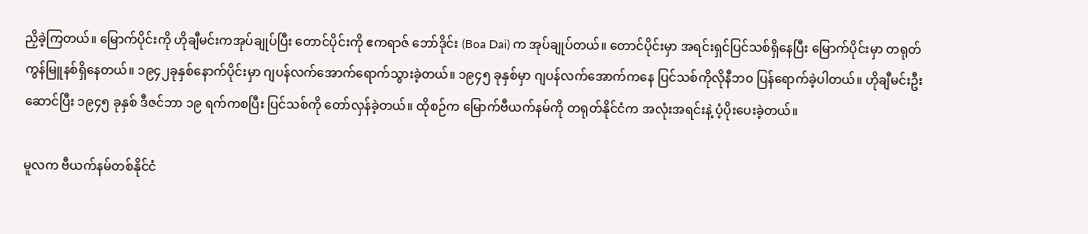ညှိခဲ့ကြတယ်။ မြောက်ပိုင်းကို ဟိုချီမင်းကအုပ်ချုပ်ပြီး တောင်ပိုင်းကို ဧကရာဇ် ဘော်ဒိုင်း (Boa Dai) က အုပ်ချုပ်တယ်။ တောင်ပိုင်းမှာ အရင်းရှင်ပြင်သစ်ရှိနေပြီး မြောက်ပိုင်းမှာ တရုတ်ကွန်မြူနစ်ရှိနေတယ်။ ၁၉၄၂ခုနှစ်နောက်ပိုင်းမှာ ဂျပန်လက်အောက်ရောက်သွားခဲ့တယ်။ ၁၉၄၅ ခုနှစ်မှာ ဂျပန်လက်အောက်ကနေ ပြင်သစ်ကိုလိုနီဘ၀ ပြန်ရောက်ခဲ့ပါတယ်။ ဟိုချီမင်းဦးဆောင်ပြီး ၁၉၄၅ ခုနှစ် ဒီဇင်ဘာ ၁၉ ရက်ကစပြီး ပြင်သစ်ကို တော်လှန်ခဲ့တယ်။ ထိုစဉ်က မြောက်ဗီယက်နမ်ကို တရုတ်နိုင်ငံက အလုံးအရင်းနဲ့ ပံ့ပိုးပေးခဲ့တယ်။

မူလက ဗီယက်နမ်တစ်နိုင်ငံ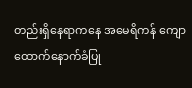တည်းရှိနေရာကနေ အမေရိကန် ကျောထောက်နောက်ခံပြု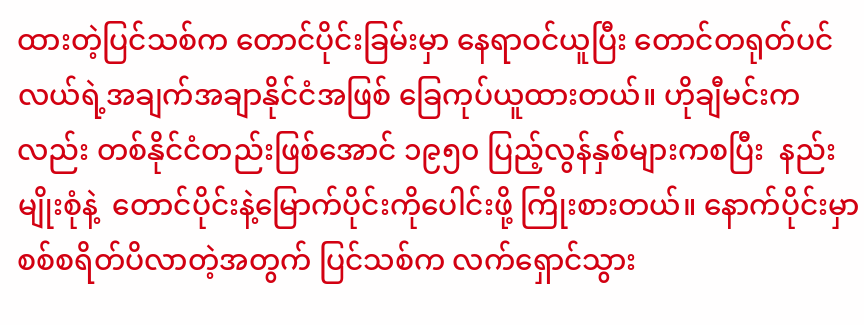ထားတဲ့ပြင်သစ်က တောင်ပိုင်းခြမ်းမှာ နေရာဝင်ယူပြီး တောင်တရုတ်ပင်လယ်ရဲ့အချက်အချာနိုင်ငံအဖြစ် ခြေကုပ်ယူထားတယ်။ ဟိုချီမင်းကလည်း တစ်နိုင်ငံတည်းဖြစ်အောင် ၁၉၅၀ ပြည့်လွန်နှစ်များကစပြီး  နည်းမျိုးစုံနဲ့  တောင်ပိုင်းနဲ့မြောက်ပိုင်းကိုပေါင်းဖို့ ကြိုးစားတယ်။ နောက်ပိုင်းမှာ စစ်စရိတ်ပိလာတဲ့အတွက် ပြင်သစ်က လက်ရှောင်သွား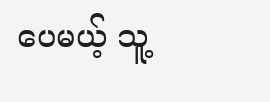ပေမယ့် သူ့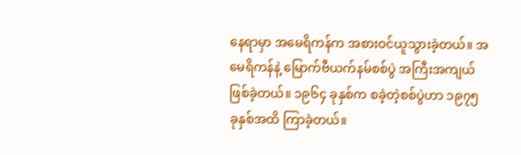နေရာမှာ အမေရိကန်က အစားဝင်ယူသွားခဲ့တယ်။ အမေရိကန်နဲ့ မြောက်ဗီယက်နမ်စစ်ပွဲ အကြီးအကျယ်ဖြစ်ခဲ့တယ်။ ၁၉၆၄ ခုနှစ်က စခဲ့တဲ့စစ်ပွဲဟာ ၁၉၇၅ ခုနှစ်အထိ ကြာခဲ့တယ်။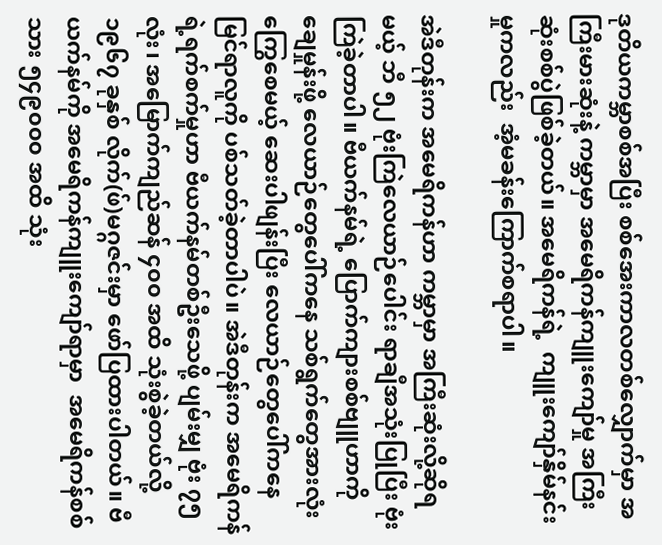ဒုတိယကမ္ဘာစစ်အပြီး စစ်အေးကာလတစ်လျှောက်မှာ အကြီးမားဆုံးနဲ့ ကမ္ဘာမှာ အမေရိကန်ကျူးကျော်မှု အကြီးဆုံးစစ်ပွဲဖြစ်ခဲ့တယ်။ အမေရိကန်ရဲ့  ကျူးကျော်နှိမ်နင်းမှုကလည်း  အံ့မခန်းကြောက်စရာပါ။

အဲဒီတုန်းက အမေရိကန်ဟာ ကမ္ဘာမှာ အကြီးဆုံးလို့ဆိုရမယ့် ဘီ ၅၂ ဗုံးကြဲလေယာဉ်ပေါင်း ရာချီအသုံးပြုပြီး ဗုံးကြဲခဲ့တာပါ။ ဗီယက်နမ်ရဲ့ ပြောက်ကျားစစ်ဗျူဟာကို ချေမှုန်းဖို့ လေယာဉ်တွေပေါ်ကနေ သစ်ရွက်တွေအားလုံးကြွေစေမယ့် ဆေးပါဖျန်းပြီး လေယာဉ်တွေပေါ်ကနေ မြင်ရာလူကို ပစ်သတ်ခဲ့တာပါပဲ။ အဲဒီတုန်းက အမေရိကန်ရဲ့ရက်စက်မှုဟာ ဗီယက်နမ်တစ်ဦးသေဖို့ ပျမ်းမျှ ဗုံး ၇၅ လုံး၊ အမြောက်ကျည်ဆန် ၄၀၀ အထိ သုံးစွဲခဲ့တယ်လို့ ၁၉၆၇ ခုနှစ် လိုက်(ဖ်)မဂ္ဂဇင်းမှာ ဖော်ပြထားပါတယ်။ ဗီယက်နမ်ကို အမေရိကန်ကျူးကျော်ရာမှာ  အမေရိကန်စစ်သား ၅၄၉၀၀၀ အထိ သုံး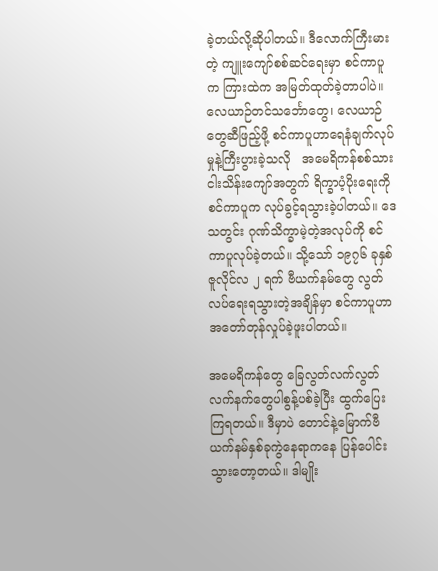ခဲ့တယ်လို့ဆိုပါတယ်။ ဒီလောက်ကြီးမားတဲ့ ကျူးကျော်စစ်ဆင်ရေးမှာ စင်ကာပူက ကြားထဲက အမြတ်ထုတ်ခဲ့တာပါပဲ။ လေယာဉ်တင်သင်္ဘောတွေ၊ လေယာဉ်တွေဆီဖြည့်ဖို့ စင်ကာပူဟာရေနံချက်လုပ်မှုနဲ့ကြီးပွားခဲ့သလို   အမေရိကန်စစ်သား ငါးသိန်းကျော်အတွက် ရိက္ခာပံ့ပိုးရေးကို စင်ကာပူက လုပ်ခွင့်ရသွားခဲ့ပါတယ်။ ဒေသတွင်း ဂုဏ်သိက္ခာမဲ့တဲ့အလုပ်ကို စင်ကာပူလုပ်ခဲ့တယ်။ သို့သော် ၁၉၇၆ ခုနှစ်ဇူလိုင်လ ၂ ရက် ဗီယက်နမ်တွေ လွတ်လပ်ရေးရသွားတဲ့အချိန်မှာ စင်ကာပူဟာ အတော်တုန်လှုပ်ခဲ့ဖူးပါတယ်။

အမေရိကန်တွေ ခြေလွတ်လက်လွတ် လက်နက်တွေပါစွန့်ပစ်ခဲ့ပြီး ထွက်ပြေးကြရတယ်။ ဒီမှာပဲ တောင်နဲ့မြောက်ဗီယက်နမ်နှစ်ခုကွဲနေရာကနေ ပြန်ပေါင်းသွားတော့တယ်။ ဒါမျိုး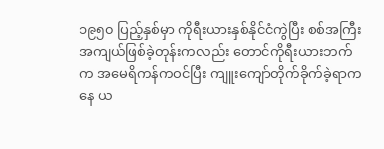၁၉၅၀ ပြည့်နှစ်မှာ ကိုရီးယားနှစ်နိုင်ငံကွဲပြီး စစ်အကြီးအကျယ်ဖြစ်ခဲ့တုန်းကလည်း တောင်ကိုရီးယားဘက်က အမေရိကန်ကဝင်ပြီး ကျူးကျော်တိုက်ခိုက်ခဲ့ရာကနေ ယ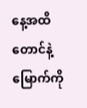နေ့အထိ တောင်နဲ့မြောက်ကို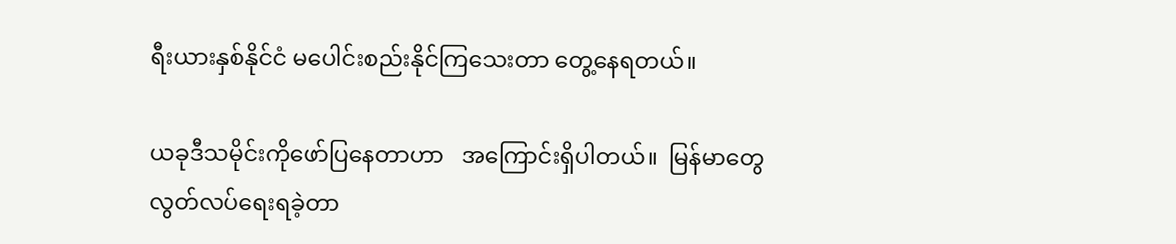ရီးယားနှစ်နိုင်ငံ မပေါင်းစည်းနိုင်ကြသေးတာ တွေ့နေရတယ်။

ယခုဒီသမိုင်းကိုဖော်ပြနေတာဟာ   အကြောင်းရှိပါတယ်။  မြန်မာတွေ  လွတ်လပ်ရေးရခဲ့တာ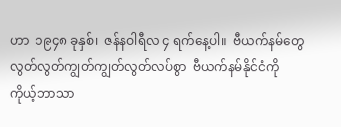ဟာ  ၁၉၄၈ ခုနှစ်၊  ဇန်နဝါရီလ ၄ ရက်နေ့ပါ။  ဗီယက်နမ်တွေ  လွတ်လွတ်ကျွတ်ကျွတ်လွတ်လပ်စွာ  ဗီယက်နမ်နိုင်ငံကို  ကိုယ့်ဘာသာ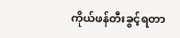ကိုယ်ဖန်တီးခွင့်ရတာ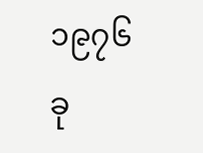၁၉၇၆  ခု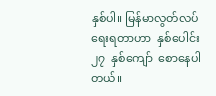နှစ်ပါ။ မြန်မာလွတ်လပ်ရေးရတာဟာ  နှစ်ပေါင်း  ၂၇  နှစ်ကျော်  စောနေပါတယ်။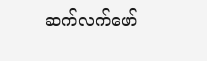ဆက်လက်ဖော်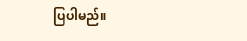ပြပါမည်။